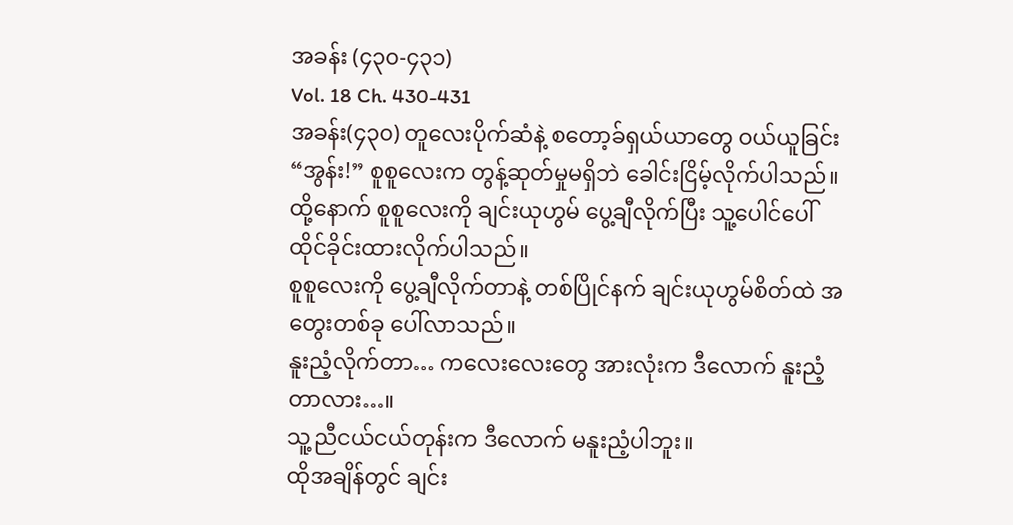အခန်း (၄၃၀-၄၃၁)
Vol. 18 Ch. 430-431
အခန်း(၄၃၀) တူလေးပိုက်ဆံနဲ့ စတော့ခ်ရှယ်ယာတွေ ဝယ်ယူခြင်း
“အွန်း!” စူစူလေးက တွန့်ဆုတ်မှုမရှိဘဲ ခေါင်းငြိမ့်လိုက်ပါသည်။
ထို့နောက် စူစူလေးကို ချင်းယုဟွမ် ပွေ့ချီလိုက်ပြီး သူ့ပေါင်ပေါ် ထိုင်ခိုင်းထားလိုက်ပါသည်။
စူစူလေးကို ပွေ့ချီလိုက်တာနဲ့ တစ်ပြိုင်နက် ချင်းယုဟွမ်စိတ်ထဲ အတွေးတစ်ခု ပေါ်လာသည်။
နူးညံ့လိုက်တာ… ကလေးလေးတွေ အားလုံးက ဒီလောက် နူးညံ့တာလား…။
သူ့ညီငယ်ငယ်တုန်းက ဒီလောက် မနူးညံ့ပါဘူး။
ထိုအချိန်တွင် ချင်း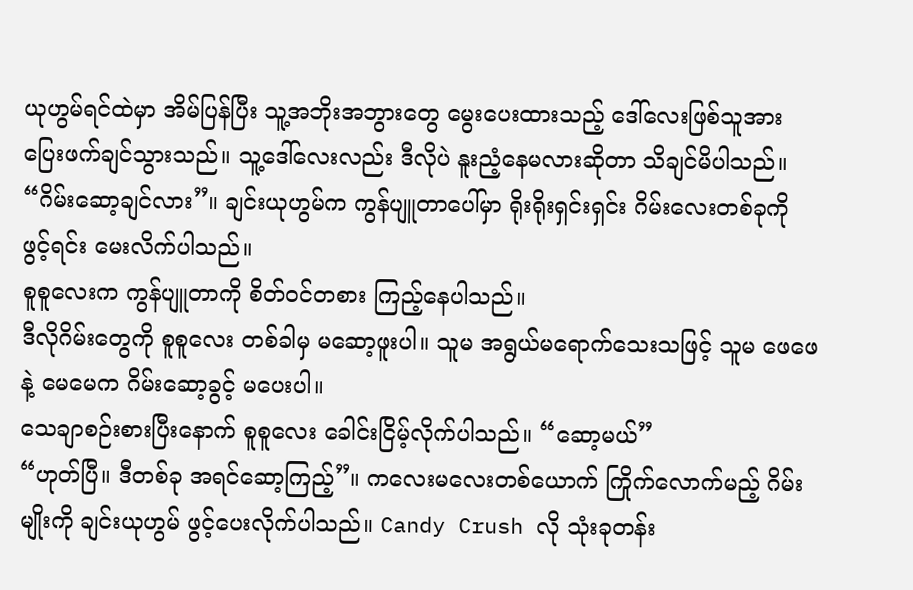ယုဟွမ်ရင်ထဲမှာ အိမ်ပြန်ပြီး သူ့အဘိုးအဘွားတွေ မွေးပေးထားသည့် ဒေါ်လေးဖြစ်သူအား ပြေးဖက်ချင်သွားသည်။ သူ့ဒေါ်လေးလည်း ဒီလိုပဲ နူးညံ့နေမလားဆိုတာ သိချင်မိပါသည်။
“ဂိမ်းဆော့ချင်လား”။ ချင်းယုဟွမ်က ကွန်ပျူတာပေါ်မှာ ရိုးရိုးရှင်းရှင်း ဂိမ်းလေးတစ်ခုကို ဖွင့်ရင်း မေးလိက်ပါသည်။
စူစူလေးက ကွန်ပျူတာကို စိတ်ဝင်တစား ကြည့်နေပါသည်။
ဒီလိုဂိမ်းတွေကို စူစူလေး တစ်ခါမှ မဆော့ဖူးပါ။ သူမ အရွယ်မရောက်သေးသဖြင့် သူမ ဖေဖေနဲ့ မေမေက ဂိမ်းဆော့ခွင့် မပေးပါ။
သေချာစဉ်းစားပြီးနောက် စူစူလေး ခေါင်းငြိမ့်လိုက်ပါသည်။ “ဆော့မယ်”
“ဟုတ်ပြီ။ ဒီတစ်ခု အရင်ဆော့ကြည့်”။ ကလေးမလေးတစ်ယောက် ကြိုက်လောက်မည့် ဂိမ်းမျိုးကို ချင်းယုဟွမ် ဖွင့်ပေးလိုက်ပါသည်။ Candy Crush လို သုံးခုတန်း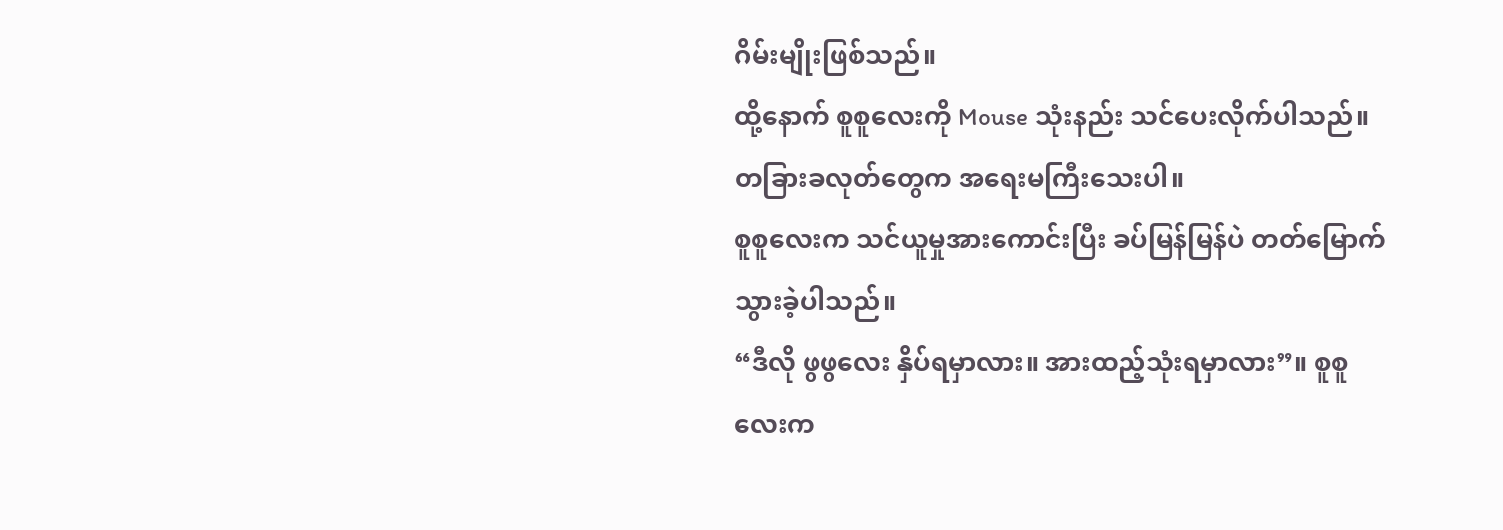ဂိမ်းမျိုးဖြစ်သည်။
ထို့နောက် စူစူလေးကို Mouse သုံးနည်း သင်ပေးလိုက်ပါသည်။ တခြားခလုတ်တွေက အရေးမကြီးသေးပါ။
စူစူလေးက သင်ယူမှုအားကောင်းပြီး ခပ်မြန်မြန်ပဲ တတ်မြောက်သွားခဲ့ပါသည်။
“ဒီလို ဖွဖွလေး နှိပ်ရမှာလား။ အားထည့်သုံးရမှာလား”။ စူစူလေးက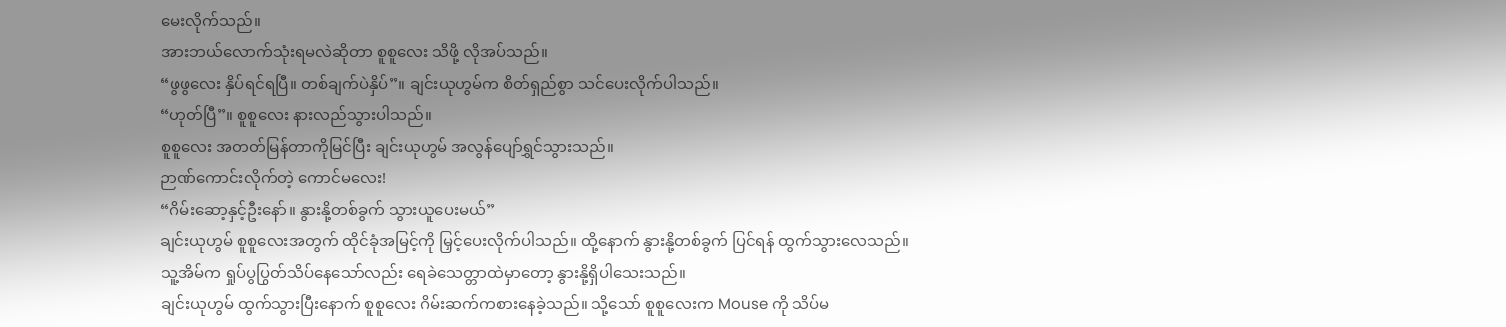မေးလိုက်သည်။
အားဘယ်လောက်သုံးရမလဲဆိုတာ စူစူလေး သိဖို့ လိုအပ်သည်။
“ဖွဖွလေး နှိပ်ရင်ရပြီ။ တစ်ချက်ပဲနှိပ်”။ ချင်းယုဟွမ်က စိတ်ရှည်စွာ သင်ပေးလိုက်ပါသည်။
“ဟုတ်ပြီ”။ စူစူလေး နားလည်သွားပါသည်။
စူစူလေး အတတ်မြန်တာကိုမြင်ပြီး ချင်းယုဟွမ် အလွန်ပျော်ရွှင်သွားသည်။
ဉာဏ်ကောင်းလိုက်တဲ့ ကောင်မလေး!
“ဂိမ်းဆော့နှင့်ဦးနော်။ နွားနို့တစ်ခွက် သွားယူပေးမယ်”
ချင်းယုဟွမ် စူစူလေးအတွက် ထိုင်ခုံအမြင့်ကို မြှင့်ပေးလိုက်ပါသည်။ ထို့နောက် နွားနို့တစ်ခွက် ပြင်ရန် ထွက်သွားလေသည်။ သူ့အိမ်က ရှုပ်ပွပြွတ်သိပ်နေသော်လည်း ရေခဲသေတ္တာထဲမှာတော့ နွားနို့ရှိပါသေးသည်။
ချင်းယုဟွမ် ထွက်သွားပြီးနောက် စူစူလေး ဂိမ်းဆက်ကစားနေခဲ့သည်။ သို့သော် စူစူလေးက Mouse ကို သိပ်မ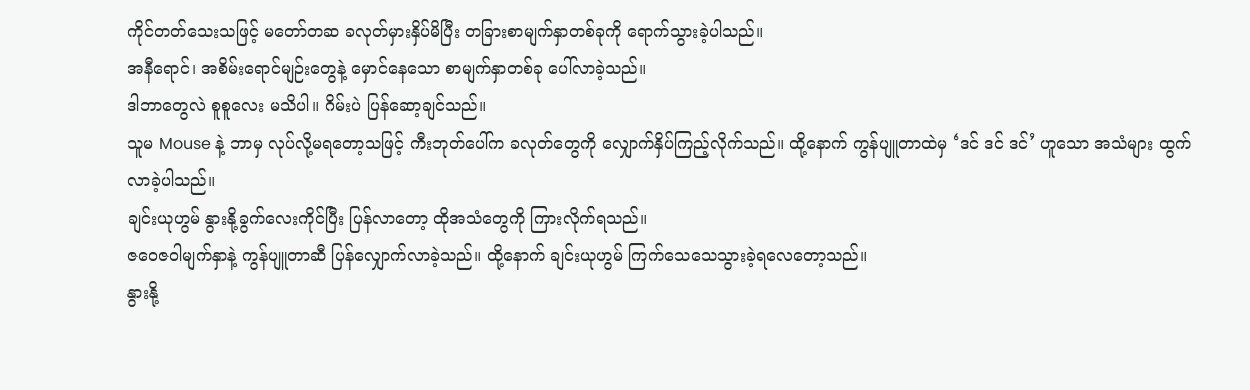ကိုင်တတ်သေးသဖြင့် မတော်တဆ ခလုတ်မှားနှိပ်မိပြီး တခြားစာမျက်နှာတစ်ခုကို ရောက်သွားခဲ့ပါသည်။
အနီရောင်၊ အစိမ်းရောင်မျဉ်းတွေနဲ့ မှောင်နေသော စာမျက်နှာတစ်ခု ပေါ်လာခဲ့သည်။
ဒါဘာတွေလဲ စူစူလေး မသိပါ။ ဂိမ်းပဲ ပြန်ဆော့ချင်သည်။
သူမ Mouse နဲ့ ဘာမှ လုပ်လို့မရတော့သဖြင့် ကီးဘုတ်ပေါ်က ခလုတ်တွေကို လျှောက်နှိပ်ကြည့်လိုက်သည်။ ထို့နောက် ကွန်ပျူတာထဲမှ ‘ဒင် ဒင် ဒင်’ ဟူသော အသံများ ထွက်လာခဲ့ပါသည်။
ချင်းယုဟွမ် နွားနို့ခွက်လေးကိုင်ပြီး ပြန်လာတော့ ထိုအသံတွေကို ကြားလိုက်ရသည်။
ဇဝေဇဝါမျက်နှာနဲ့ ကွန်ပျူတာဆီ ပြန်လျှောက်လာခဲ့သည်။ ထို့နောက် ချင်းယုဟွမ် ကြက်သေသေသွားခဲ့ရလေတော့သည်။
နွားနို့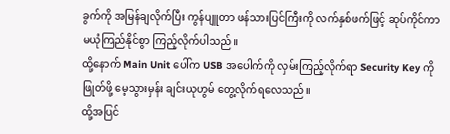ခွက်ကို အမြန်ချလိုက်ပြီး ကွန်ပျူတာ ဖန်သားပြင်ကြီးကို လက်နှစ်ဖက်ဖြင့် ဆုပ်ကိုင်ကာ မယုံကြည်နိုင်စွာ ကြည့်လိုက်ပါသည်။
ထို့နောက် Main Unit ပေါ်က USB အပေါက်ကို လှမ်းကြည့်လိုက်ရာ Security Key ကို ဖြုတ်ဖို့ မေ့သွားမှန်း ချင်းယုဟွမ် တွေ့လိုက်ရလေသည်။
ထို့အပြင်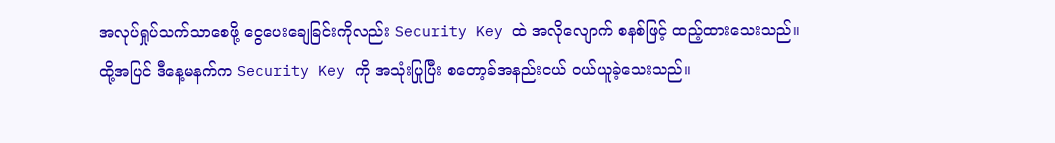အလုပ်ရှုပ်သက်သာစေဖို့ ငွေပေးချေခြင်းကိုလည်း Security Key ထဲ အလိုလျောက် စနစ်ဖြင့် ထည့်ထားသေးသည်။
ထို့အပြင် ဒီနေ့မနက်က Security Key ကို အသုံးပြုပြီး စတော့ခ်အနည်းငယ် ဝယ်ယူခဲ့သေးသည်။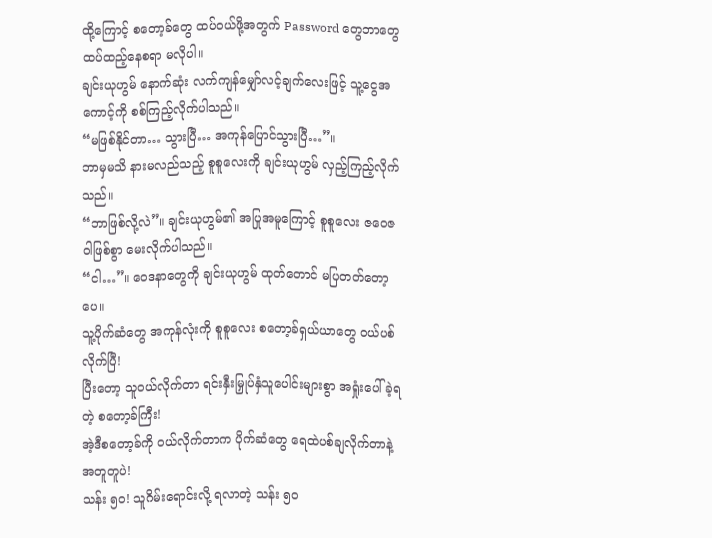ထို့ကြောင့် စတော့ခ်တွေ ထပ်ဝယ်ဖို့အတွက် Password တွေဘာတွေ ထပ်ထည့်နေစရာ မလိုပါ။
ချင်းယုဟွမ် နောက်ဆုံး လက်ကျန်မျှော်လင့်ချက်လေးဖြင့် သူ့ငွေအကောင့်ကို စစ်ကြည့်လိုက်ပါသည်။
“မဖြစ်နိုင်တာ… သွားပြီ… အကုန်ပြောင်သွားပြီ…”။
ဘာမှမသိ နားမလည်သည့် စူစူလေးကို ချင်းယုဟွမ် လှည့်ကြည့်လိုက်သည်။
“ဘာဖြစ်လို့လဲ”။ ချင်းယုဟွမ်၏ အပြုအမူကြောင့် စူစူလေး ဇဝေဇဝါဖြစ်စွာ မေးလိုက်ပါသည်။
“ငါ…”။ ဝေဒနာတွေကို ချင်းယုဟွမ် ထုတ်တောင် မပြတတ်တော့ပေ။
သူ့ပိုက်ဆံတွေ အကုန်လုံးကို စူစူလေး စတော့ခ်ရှယ်ယာတွေ ဝယ်ပစ်လိုက်ပြီ!
ပြီးတော့ သူဝယ်လိုက်တာ ရင်းနှီးမြှုပ်နှံသူပေါင်းများစွာ အရှုံးပေါ်ခဲ့ရတဲ့ စတော့ခ်ကြီး!
အဲ့ဒီစတော့ခ်ကို ဝယ်လိုက်တာက ပိုက်ဆံတွေ ရေထဲပစ်ချလိုက်တာနဲ့ အတူတူပဲ!
သန်း ၅၀! သူဂိမ်းရောင်းလို့ ရလာတဲ့ သန်း ၅၀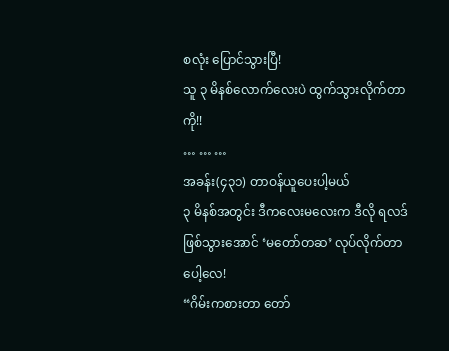စလုံး ပြောင်သွားပြီ!
သူ ၃ မိနစ်လောက်လေးပဲ ထွက်သွားလိုက်တာကို!!
… … …
အခန်း(၄၃၁) တာဝန်ယူပေးပါ့မယ်
၃ မိနစ်အတွင်း ဒီကလေးမလေးက ဒီလို ရလဒ်ဖြစ်သွားအောင် ‘မတော်တဆ’ လုပ်လိုက်တာပေါ့လေ!
“ဂိမ်းကစားတာ တော်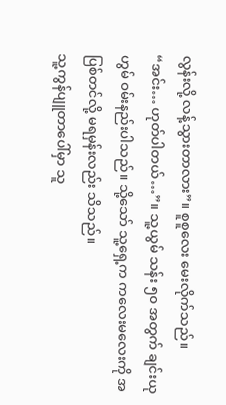လွန်းလို့ လန့်သွားတာလား”။ စူစူလေး မေးလိုက်သည်။
“အင်း… ဟုတ်ပါတယ်…”။ သူ့ယွမ် သန်း ၅၀ အတွက် ချင်းယုဟွမ် ဝမ်းနည်းပါသည်။ သို့သော် သူ့ရှေ့က ကလေးမလေးကို အပြစ်တင်လို့ မရမှန်းလည်း သိသည်။
သူ့ကွန်ပျူတာပေါ်မှာ သူ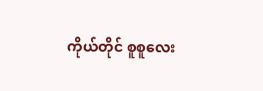ကိုယ်တိုင် စူစူလေး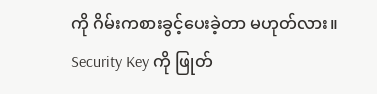ကို ဂိမ်းကစားခွင့်ပေးခဲ့တာ မဟုတ်လား။ Security Key ကို ဖြုတ်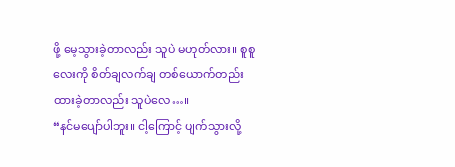ဖို့ မေ့သွားခဲ့တာလည်း သူပဲ မဟုတ်လား။ စူစူလေးကို စိတ်ချလက်ချ တစ်ယောက်တည်း ထားခဲ့တာလည်း သူပဲလေ…။
“နင်မပျော်ပါဘူး။ ငါ့ကြောင့် ပျက်သွားလို့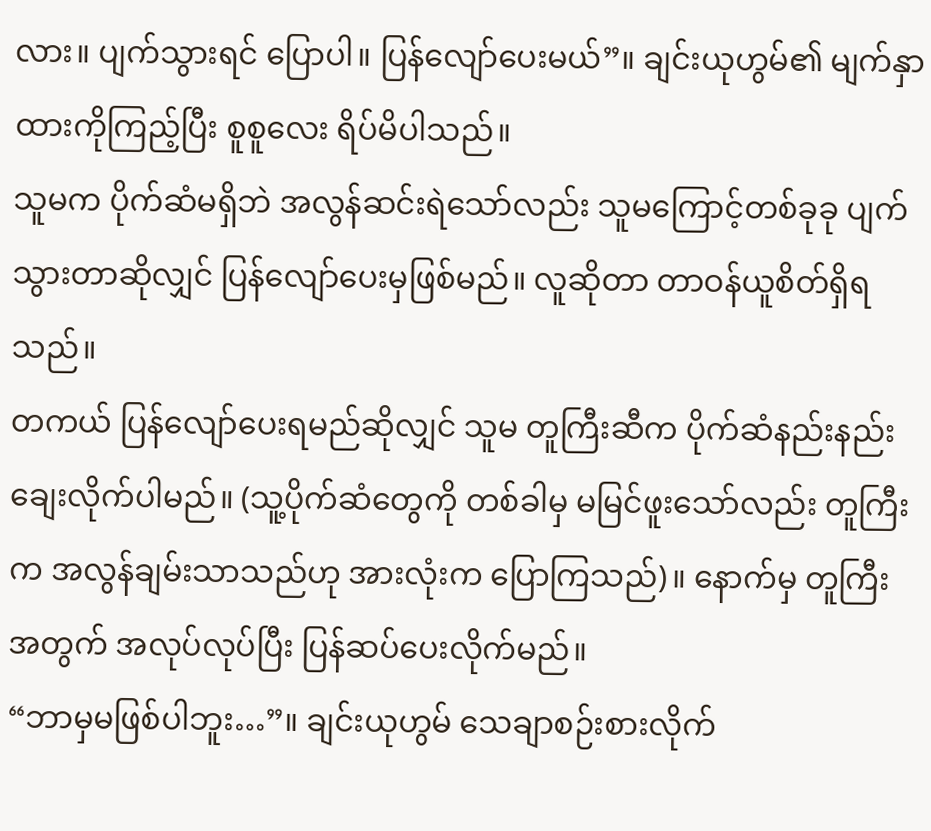လား။ ပျက်သွားရင် ပြောပါ။ ပြန်လျော်ပေးမယ်”။ ချင်းယုဟွမ်၏ မျက်နှာထားကိုကြည့်ပြီး စူစူလေး ရိပ်မိပါသည်။
သူမက ပိုက်ဆံမရှိဘဲ အလွန်ဆင်းရဲသော်လည်း သူမကြောင့်တစ်ခုခု ပျက်သွားတာဆိုလျှင် ပြန်လျော်ပေးမှဖြစ်မည်။ လူဆိုတာ တာဝန်ယူစိတ်ရှိရသည်။
တကယ် ပြန်လျော်ပေးရမည်ဆိုလျှင် သူမ တူကြီးဆီက ပိုက်ဆံနည်းနည်း ချေးလိုက်ပါမည်။ (သူ့ပိုက်ဆံတွေကို တစ်ခါမှ မမြင်ဖူးသော်လည်း တူကြီးက အလွန်ချမ်းသာသည်ဟု အားလုံးက ပြောကြသည်)။ နောက်မှ တူကြီးအတွက် အလုပ်လုပ်ပြီး ပြန်ဆပ်ပေးလိုက်မည်။
“ဘာမှမဖြစ်ပါဘူး…”။ ချင်းယုဟွမ် သေချာစဉ်းစားလိုက်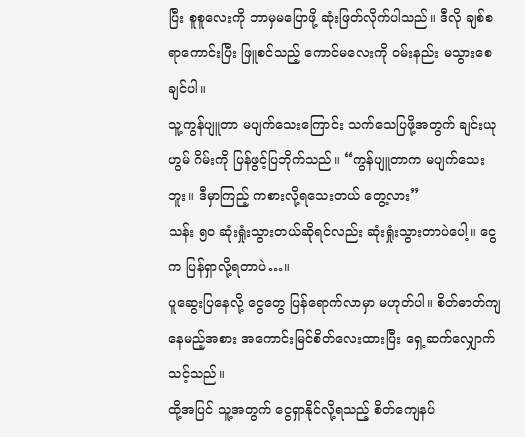ပြီး စူစူလေးကို ဘာမှမပြောဖို့ ဆုံးဖြတ်လိုက်ပါသည်။ ဒီလို ချစ်စရာကောင်းပြီး ဖြူစင်သည့် ကောင်မလေးကို ဝမ်းနည်း မသွားစေချင်ပါ။
သူ့ကွန်ပျူတာ မပျက်သေးကြောင်း သက်သေပြဖို့အတွက် ချင်းယုဟွမ် ဂိမ်းကို ပြန်ဖွင့်ပြဘိုက်သည်။ “ကွန်ပျူတာက မပျက်သေးဘူး။ ဒီမှာကြည့် ကစားလို့ရသေးတယ် တွေ့လား”
သန်း ၅၀ ဆုံးရှုံးသွားတယ်ဆိုရင်လည်း ဆုံးရှုံးသွားတာပဲပေါ့။ ငွေက ပြန်ရှာလို့ရတာပဲ…။
ပူဆွေးပြနေလို့ ငွေတွေ ပြန်ရောက်လာမှာ မဟုတ်ပါ။ စိတ်ဓာတ်ကျနေမည့်အစား အကောင်းမြင်စိတ်လေးထားပြီး ရှေ့ဆက်လျှောက်သင့်သည်။
ထို့အပြင် သူ့အတွက် ငွေရှာနိုင်လို့ရသည့် စိတ်ကျေနပ်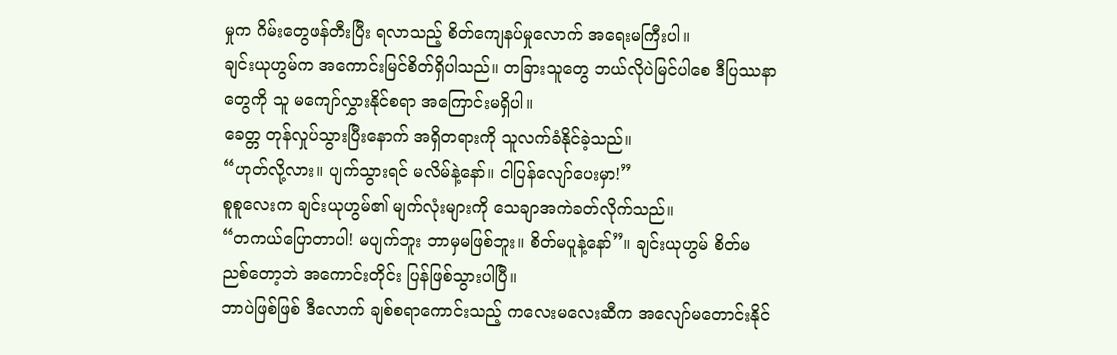မှုက ဂိမ်းတွေဖန်တီးပြီး ရလာသည့် စိတ်ကျေနပ်မှုလောက် အရေးမကြီးပါ။
ချင်းယုဟွမ်က အကောင်းမြင်စိတ်ရှိပါသည်။ တခြားသူတွေ ဘယ်လိုပဲမြင်ပါစေ ဒီပြဿနာတွေကို သူ မကျော်လွှားနိုင်စရာ အကြောင်းမရှိပါ။
ခေတ္တ တုန်လှုပ်သွားပြီးနောက် အရှိတရားကို သူလက်ခံနိုင်ခဲ့သည်။
“ဟုတ်လို့လား။ ပျက်သွားရင် မလိမ်နဲ့နော်။ ငါပြန်လျော်ပေးမှာ!”
စူစူလေးက ချင်းယုဟွမ်၏ မျက်လုံးများကို သေချာအကဲခတ်လိုက်သည်။
“တကယ်ပြောတာပါ! မပျက်ဘူး ဘာမှမဖြစ်ဘူး။ စိတ်မပူနဲ့နော်”။ ချင်းယုဟွမ် စိတ်မညစ်တော့ဘဲ အကောင်းတိုင်း ပြန်ဖြစ်သွားပါပြီ။
ဘာပဲဖြစ်ဖြစ် ဒီလောက် ချစ်စရာကောင်းသည့် ကလေးမလေးဆီက အလျော်မတောင်းနိုင်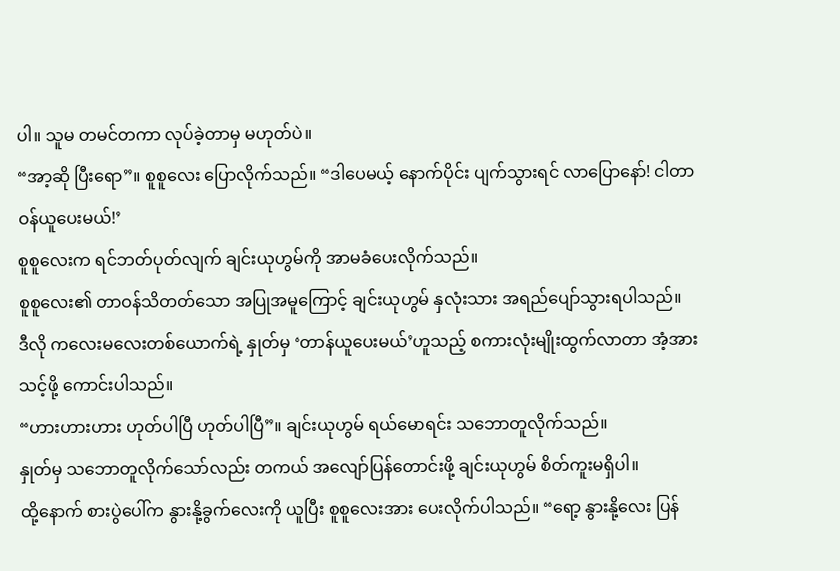ပါ။ သူမ တမင်တကာ လုပ်ခဲ့တာမှ မဟုတ်ပဲ။
“အာ့ဆို ပြီးရော”။ စူစူလေး ပြောလိုက်သည်။ “ဒါပေမယ့် နောက်ပိုင်း ပျက်သွားရင် လာပြောနော်! ငါတာဝန်ယူပေးမယ်!’
စူစူလေးက ရင်ဘတ်ပုတ်လျက် ချင်းယုဟွမ်ကို အာမခံပေးလိုက်သည်။
စူစူလေး၏ တာဝန်သိတတ်သော အပြုအမူကြောင့် ချင်းယုဟွမ် နှလုံးသား အရည်ပျော်သွားရပါသည်။
ဒီလို ကလေးမလေးတစ်ယောက်ရဲ့ နှုတ်မှ ‘တာန်ယူပေးမယ်’ဟူသည့် စကားလုံးမျိုးထွက်လာတာ အံ့အားသင့်ဖို့ ကောင်းပါသည်။
“ဟားဟားဟား ဟုတ်ပါပြီ ဟုတ်ပါပြီ”။ ချင်းယုဟွမ် ရယ်မောရင်း သဘောတူလိုက်သည်။
နှုတ်မှ သဘောတူလိုက်သော်လည်း တကယ် အလျော်ပြန်တောင်းဖို့ ချင်းယုဟွမ် စိတ်ကူးမရှိပါ။
ထို့နောက် စားပွဲပေါ်က နွားနို့ခွက်လေးကို ယူပြီး စူစူလေးအား ပေးလိုက်ပါသည်။ “ရော့ နွားနို့လေး ပြန်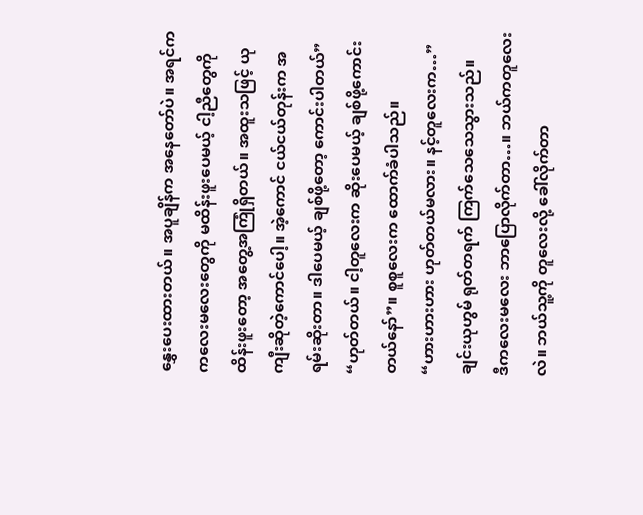နွှေးပေးထားတယ်။ အပူချိန်က အနေတော်ပဲ။ အရင်က ကလေးမလေးတွေကို မထိန်းဖူးပေမယ့် ငါ့ညီတွေကို ထိန်းဖူးတော့ အတွေ့အကြုံရှိတယ်။ အထူးသဖြင့် ယုကျီးဆိုတဲ့ကောင်ပေါ့။ အဲ့ကောင် ငယ်ငယ်တုန်းက အရမ်းဆိုးတာ။ ဒါပေမယ့် ချစ်ဖို့တော့ ကောင်းပါတယ်”
“ဟုတ်တယ်။ ငါ့တူလေးက ဆိုးပေမယ့် ချစ်ဖို့ကောင်းတယ်နော်”။ စူစူလေးက ထောက်ခံပါသည်။
“ဟားဟားဟား ဟုတ်တယ်မလား။ နင့်တူလေးက…”
ချင်းယုဟွမ် ရုတ်တရက် ကြက်သေသေသွားသည်။
ဒီကလေးမလေး ဘာပြောလိုက်တာ…။ ဘယ်ကတူလေးလဲ။ ဘယ်သူ့ကို တူလေးလို့ ခေါ်လိုက်တာ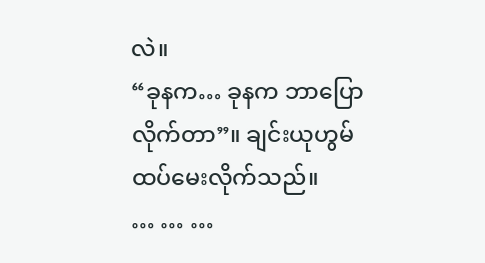လဲ။
“ခုနက… ခုနက ဘာပြောလိုက်တာ”။ ချင်းယုဟွမ် ထပ်မေးလိုက်သည်။
… … …